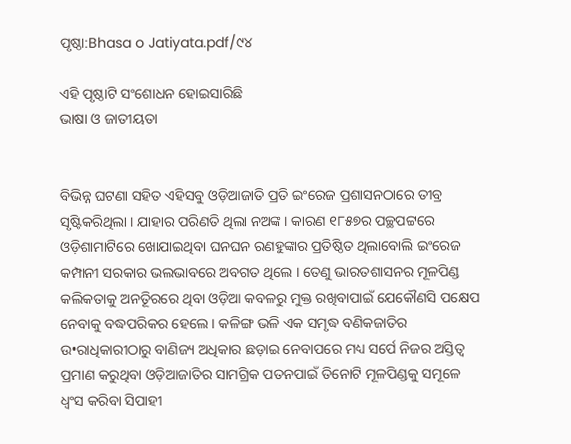ପୃଷ୍ଠା:Bhasa o Jatiyata.pdf/୯୪

ଏହି ପୃଷ୍ଠାଟି ସଂଶୋଧନ ହୋଇସାରିଛି
ଭାଷା ଓ ଜାତୀୟତା


ବିଭିନ୍ନ ଘଟଣା ସହିତ ଏହିସବୁ ଓଡ଼ିଆଜାତି ପ୍ରତି ଇଂରେଜ ପ୍ରଶାସନଠାରେ ତୀବ୍ର ସୃଷ୍ଟିକରିଥିଲା । ଯାହାର ପରିଣତି ଥିଲା ନଅଙ୍କ । କାରଣ ୧୮୫୭ର ପଚ୍ଛପଟ୍ଟରେ ଓଡ଼ିଶାମାଟିରେ ଖୋଯାଇଥିବା ଘନଘନ ରଣହୁଙ୍କାର ପ୍ରତିଷ୍ଠିତ ଥିଲାବୋଲି ଇଂରେଜ କମ୍ପାନୀ ସରକାର ଭଲଭାବରେ ଅବଗତ ଥିଲେ । ତେଣୁ ଭାରତଶାସନର ମୂଳପିଣ୍ଡ କଲିକତାକୁ ଅନତିୂରରେ ଥିବା ଓଡ଼ିଆ କବଳରୁ ମୁକ୍ତ ରଖିବାପାଇଁ ଯେକୌଣସି ପକ୍ଷେପ ନେବାକୁ ବଦ୍ଧପରିକର ହେଲେ । କଳିଙ୍ଗ ଭଳି ଏକ ସମୃଦ୍ଧ ବଣିକଜାତିର ଉ•ରାଧିକାରୀଠାରୁ ବାଣିଜ୍ୟ ଅଧିକାର ଛଡ଼ାଇ ନେବାପରେ ମଧ୍ୟ ସର୍ପେ ନିଜର ଅସ୍ତିତ୍ୱ ପ୍ରମାଣ କରୁଥିବା ଓଡ଼ିଆଜାତିର ସାମଗ୍ରିକ ପତନପାଇଁ ତିନୋଟି ମୂଳପିଣ୍ଡକୁ ସମୂଳେ ଧ୍ୱଂସ କରିବା ସିପାହୀ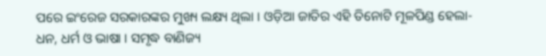ପରେ ଇଂରେଜ ସରକାରଙ୍କର ମୁଖ୍ୟ ଲକ୍ଷ୍ୟ ଥିଲା । ଓଡ଼ିଆ ଜାତିର ଏହି ତିନୋଟି ମୂଳପିଣ୍ଡ ହେଲା- ଧନ, ଧର୍ମ ଓ ଭାଷା । ସମୃଦ୍ଧ ବାଣିଜ୍ୟ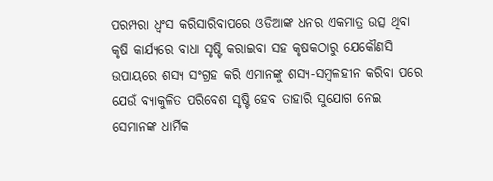ପରମ୍ପରା ଧ୍ୱଂସ କରିସାରିବାପରେ ଓଡିଆଙ୍କ ଧନର ଏକମାତ୍ର ଉତ୍ସ ଥିବା କୃଷି କାର୍ଯ୍ୟରେ ବାଧା ସୃଷ୍ଟି କରାଇବା ସହ କୃଷକଠାରୁ ଯେକୌଣସି ଉପାୟରେ ଶସ୍ୟ ସଂଗ୍ରହ କରି ଏମାନଙ୍କୁ ଶସ୍ୟ-ସମ୍ବଳହୀନ କରିବା ପରେ ଯେଉଁ ବ୍ୟାକୁଳିତ ପରିବେଶ ସୃଷ୍ଟି ହେବ ତାହାରି ସୁଯୋଗ ନେଇ ସେମାନଙ୍କ ଧାର୍ମିକ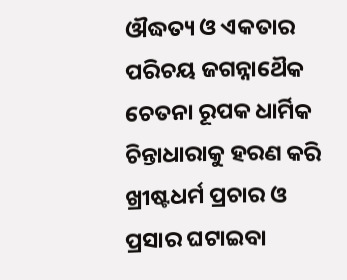ଔଦ୍ଧତ୍ୟ ଓ ଏକତାର ପରିଚୟ ଜଗନ୍ନାଥୈକ ଚେତନା ରୂପକ ଧାର୍ମିକ ଚିନ୍ତାଧାରାକୁ ହରଣ କରି ଖ୍ରୀଷ୍ଟଧର୍ମ ପ୍ରଚାର ଓ ପ୍ରସାର ଘଟାଇବା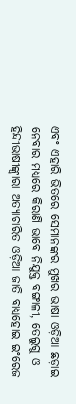ଏବଂ ଏହାରି ଭିତରେ ସେମାନଙ୍କର ମୁଖର ଭାଷା ଓଡ଼ିଆ ଛଡ଼ାଇ ନେବାର ମଧ୍ୟରେ କିରାଣି ଭାବେ ନିଯୁକ୍ତ ବଙ୍ଗାଳୀ, ତେଲୁଗୁ ଓ ହିନ୍ଦୀଭାଷୀଙ୍କ୍ୱାରା ଅତ୍ୟାଚାରିତ ଓଡ଼ିଆ ଜାତି ବାଧ୍ୟହୋଇ ଇଂରେଜ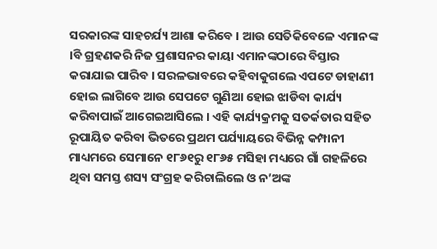ସରକାରଙ୍କ ସାହଚର୍ଯ୍ୟ ଆଶା କରିବେ । ଆଉ ସେତିକିବେଳେ ଏମାନଙ୍କ ।ବି ଗ୍ରହଣକରି ନିଜ ପ୍ରଶାସନର କାୟା ଏମାନଙ୍କଠାରେ ବିସ୍ତାର କରାଯାଇ ପାରିବ । ସରଳଭାବରେ କହିବାକୁଗଲେ ଏପଟେ ଡାହାଣୀ ହୋଇ ଲାଗିବେ ଆଉ ସେପଟେ ଗୁଣିଆ ହୋଇ ଝାଡିବା କାର୍ଯ୍ୟ କରିବାପାଇଁ ଆଗେଇଆସିଲେ । ଏହି କାର୍ଯ୍ୟକ୍ରମକୁ ସତର୍କତାର ସହିତ ରୂପାୟିତ କରିବା ଭିତରେ ପ୍ରଥମ ପର୍ଯ୍ୟାୟରେ ବିଭିନ୍ନ କମ୍ପାନୀ ମାଧ୍ୟମରେ ସେମାନେ ୧୮୬୧ରୁ ୧୮୬୫ ମସିହା ମଧ୍ୟରେ ଗାଁ ଗହଳିରେ ଥିବା ସମସ୍ତ ଶସ୍ୟ ସଂଗ୍ରହ କରିଚାଲିଲେ ଓ ନ’ଅଙ୍କ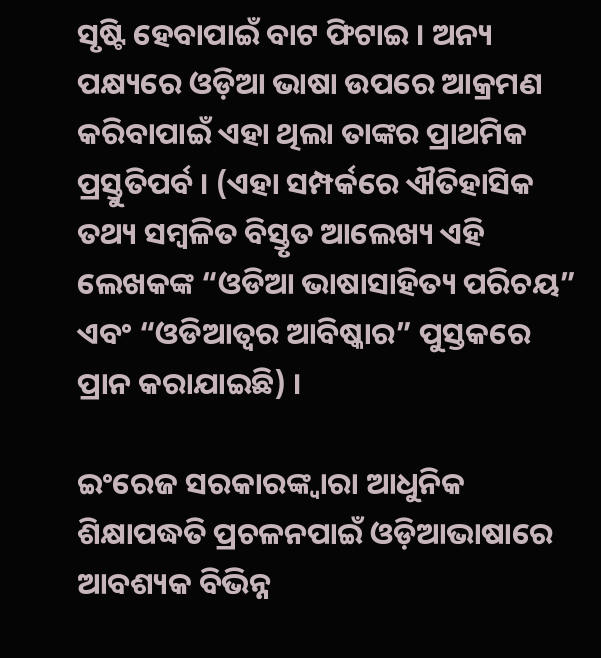ସୃଷ୍ଟି ହେବାପାଇଁ ବାଟ ଫିଟାଇ । ଅନ୍ୟ ପକ୍ଷ୍ୟରେ ଓଡ଼ିଆ ଭାଷା ଉପରେ ଆକ୍ରମଣ କରିବାପାଇଁ ଏହା ଥିଲା ତାଙ୍କର ପ୍ରାଥମିକ ପ୍ରସ୍ତୁତିପର୍ବ । (ଏହା ସମ୍ପର୍କରେ ଐତିହାସିକ ତଥ୍ୟ ସମ୍ବଳିତ ବିସ୍ତୃତ ଆଲେଖ୍ୟ ଏହି ଲେଖକଙ୍କ “ଓଡିଆ ଭାଷାସାହିତ୍ୟ ପରିଚୟ” ଏବଂ “ଓଡିଆତ୍ୱର ଆବିଷ୍କାର” ପୁସ୍ତକରେ ପ୍ରାନ କରାଯାଇଛି) ।

ଇଂରେଜ ସରକାରଙ୍କ୍ୱାରା ଆଧୁନିକ ଶିକ୍ଷାପଦ୍ଧତି ପ୍ରଚଳନପାଇଁ ଓଡ଼ିଆଭାଷାରେ ଆବଶ୍ୟକ ବିଭିନ୍ନ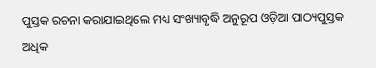ପୁସ୍ତକ ରଚନା କରାଯାଇଥିଲେ ମଧ୍ୟ ସଂଖ୍ୟାବୃଦ୍ଧି ଅନୁରୂପ ଓଡ଼ିଆ ପାଠ୍ୟପୁସ୍ତକ ଅଧିକ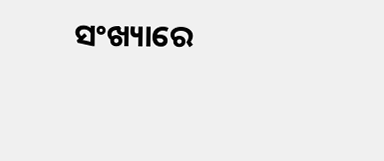ସଂଖ୍ୟାରେ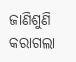ଜାଣିଶୁଣି କରାଗଲା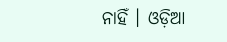ନାହିଁ । ଓଡ଼ିଆ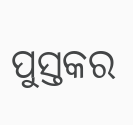ପୁସ୍ତକର